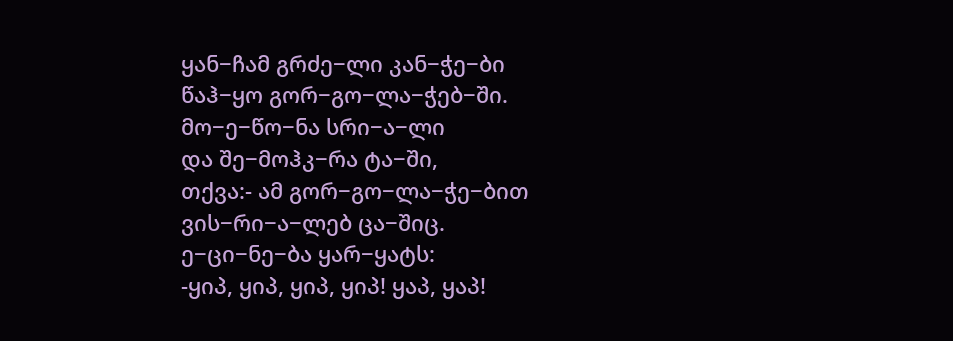ყან−ჩამ გრძე−ლი კან−ჭე−ბი
წაჰ−ყო გორ−გო−ლა−ჭებ−ში.
მო−ე−წო−ნა სრი−ა−ლი
და შე−მოჰკ−რა ტა−ში,
თქვა:- ამ გორ−გო−ლა−ჭე−ბით
ვის−რი−ა−ლებ ცა−შიც.
ე−ცი−ნე−ბა ყარ−ყატს:
-ყიპ, ყიპ, ყიპ, ყიპ! ყაპ, ყაპ!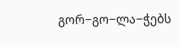გორ−გო−ლა−ჭებს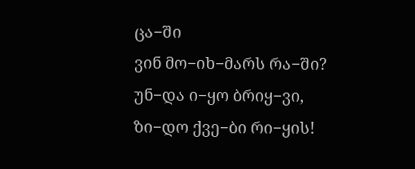ცა−ში
ვინ მო−იხ−მარს რა−ში?
უნ−და ი−ყო ბრიყ−ვი,
ზი−დო ქვე−ბი რი−ყის!